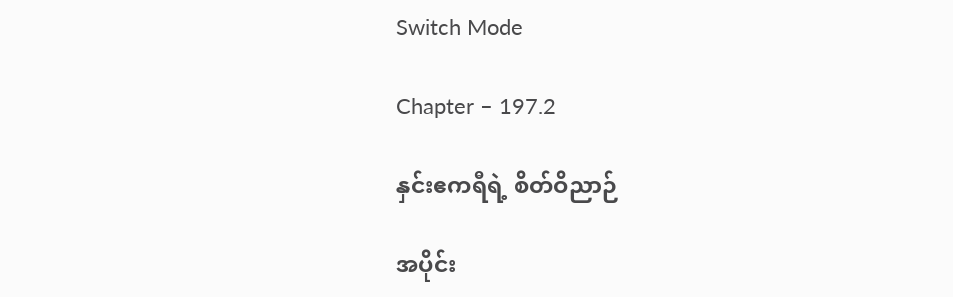Switch Mode

Chapter – 197.2

နှင်းဧကရီရဲ့ စိတ်ဝိညာဉ်

အပိုင်း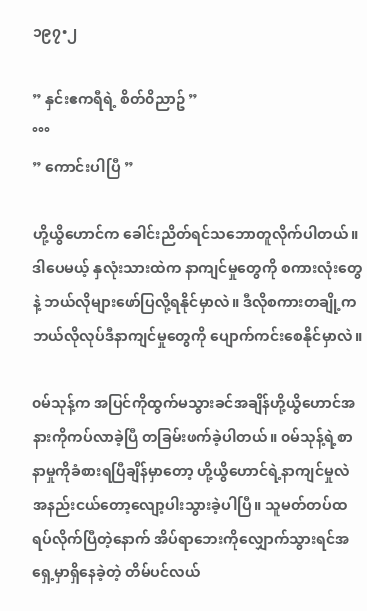၁၉၇•၂

” နှင်းဧကရီရဲ့ စိတ်၀ိညာဥ် ”
°°°
” ကောင်းပါပြီ ”

ဟို့ယွိဟောင်က ခေါင်းညိတ်ရင်သဘောတူလိုက်ပါတယ်။ ဒါပေမယ့် နှလုံးသားထဲက နာကျင်မှုတွေကို စကားလုံးတွေနဲ့ ဘယ်လိုများဖော်ပြလို့ရနိုင်မှာလဲ။ ဒီလိုစကားတချို့က ဘယ်လိုလုပ်ဒီနာကျင်မှုတွေကို ပျောက်ကင်းစေနိုင်မှာလဲ။

၀မ်သုန့်က အပြင်ကိုထွက်မသွားခင်အချိန်ဟို့ယွိဟောင်အနားကိုကပ်လာခဲ့ပြီ တခြမ်းဖက်ခဲ့ပါတယ်။ ၀မ်သုန့်ရဲ့စာနာမှုကိုခံစားရပြီချိန်မှာတော့ ဟို့ယွိဟောင်ရဲ့နာကျင်မှုလဲအနည်းငယ်တော့လျော့ပါးသွားခဲ့ပါပြီ။ သူမတ်တပ်ထရပ်လိုက်ပြီတဲ့နောက် အိပ်ရာဘေးကိုလျှောက်သွားရင်အရှေ့မှာရှိနေခဲ့တဲ့ တိမ်ပင်လယ်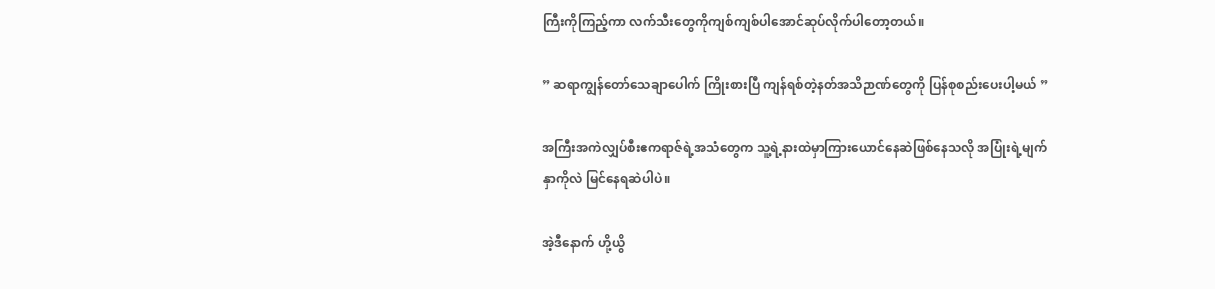ကြီးကိုကြည့်ကာ လက်သီးတွေကိုကျစ်ကျစ်ပါအောင်ဆုပ်လိုက်ပါတော့တယ်။

” ဆရာကျွန်တော်သေချာပေါက် ကြိုးစားပြီ ကျန်ရစ်တဲ့နတ်အသိဉာဏ်တွေကို ပြန်စုစည်းပေးပါ့မယ် ”

အကြီးအကဲလျှပ်စီးဧကရာဇ်ရဲ့အသံတွေက သူ့ရဲ့နားထဲမှာကြားယောင်နေဆဲဖြစ်နေသလို အပြုံးရဲ့မျက်နှာကိုလဲ မြင်နေရဆဲပါပဲ။

အဲ့ဒီနောက် ဟို့ယွိ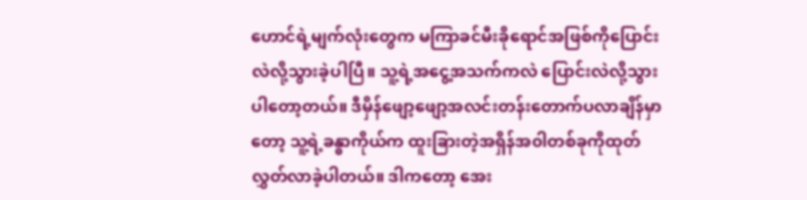ဟောင်ရဲ့မျက်လုံးတွေက မကြာခင်မီးခိုရောင်အဖြစ်ကိုပြောင်းလဲလို့သွားခဲ့ပါပြီ။ သူ့ရဲ့အငွေ့အသက်ကလဲ ပြောင်းလဲလို့သွားပါတော့တယ်။ ဒီမှိန်ဖျော့ဖျော့အလင်းတန်းတောက်ပလာချိန်မှာတော့ သူ့ရဲ့ခန္ဓာကိုယ်က ထူးခြားတဲ့အရှိန်အ၀ါတစ်ခုကိုထုတ်လွှတ်လာခဲ့ပါတယ်။ ဒါကတော့ အေး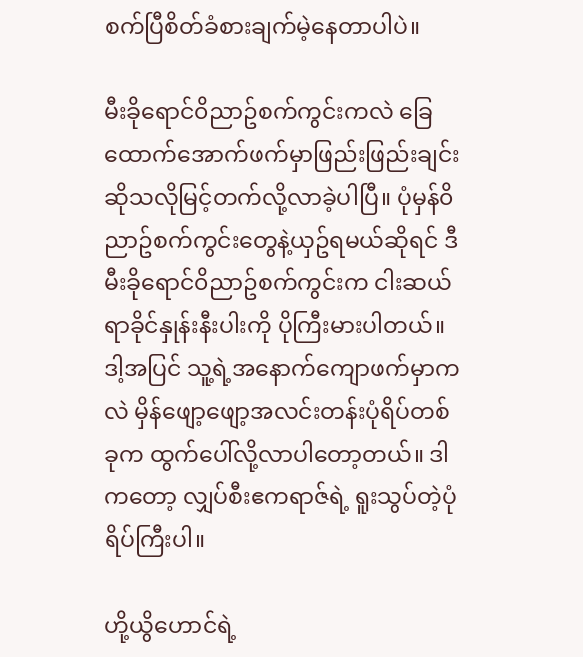စက်ပြီစိတ်ခံစားချက်မဲ့နေတာပါပဲ။

မီးခိုရောင်၀ိညာဥ်စက်ကွင်းကလဲ ခြေထောက်အောက်ဖက်မှာဖြည်းဖြည်းချင်းဆိုသလိုမြင့်တက်လို့လာခဲ့ပါပြီ။ ပုံမှန်၀ိညာဥ်စက်ကွင်းတွေနဲ့ယှဥ်ရမယ်ဆိုရင် ဒီမီးခိုရောင်၀ိညာဥ်စက်ကွင်းက ငါးဆယ်ရာခိုင်နှုန်းနီးပါးကို ပိုကြီးမားပါတယ်။ ဒါ့အပြင် သူ့ရဲ့အနောက်ကျောဖက်မှာကလဲ မှိန်ဖျော့ဖျော့အလင်းတန်းပုံရိပ်တစ်ခုက ထွက်ပေါ်လို့လာပါတော့တယ်။ ဒါကတော့ လျှပ်စီးဧကရာဇ်ရဲ့ ရူးသွပ်တဲ့ပုံရိပ်ကြီးပါ။

ဟို့ယွိဟောင်ရဲ့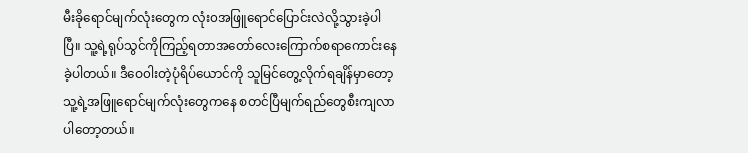မီးခိုရောင်မျက်လုံးတွေက လုံး၀အဖြူရောင်ပြောင်းလဲလို့သွားခဲ့ပါပြီ။ သူ့ရဲ့ရုပ်သွင်ကိုကြည့်ရတာအတော်လေးကြောက်စရာကောင်းနေခဲ့ပါတယ်။ ဒီဝေ၀ါးတဲ့ပုံရိပ်ယောင်ကို သူမြင်တွေ့လိုက်ရချိန်မှာတော့ သူ့ရဲ့အဖြူရောင်မျက်လုံးတွေကနေ စတင်ပြီမျက်ရည်တွေစီးကျလာပါတော့တယ်။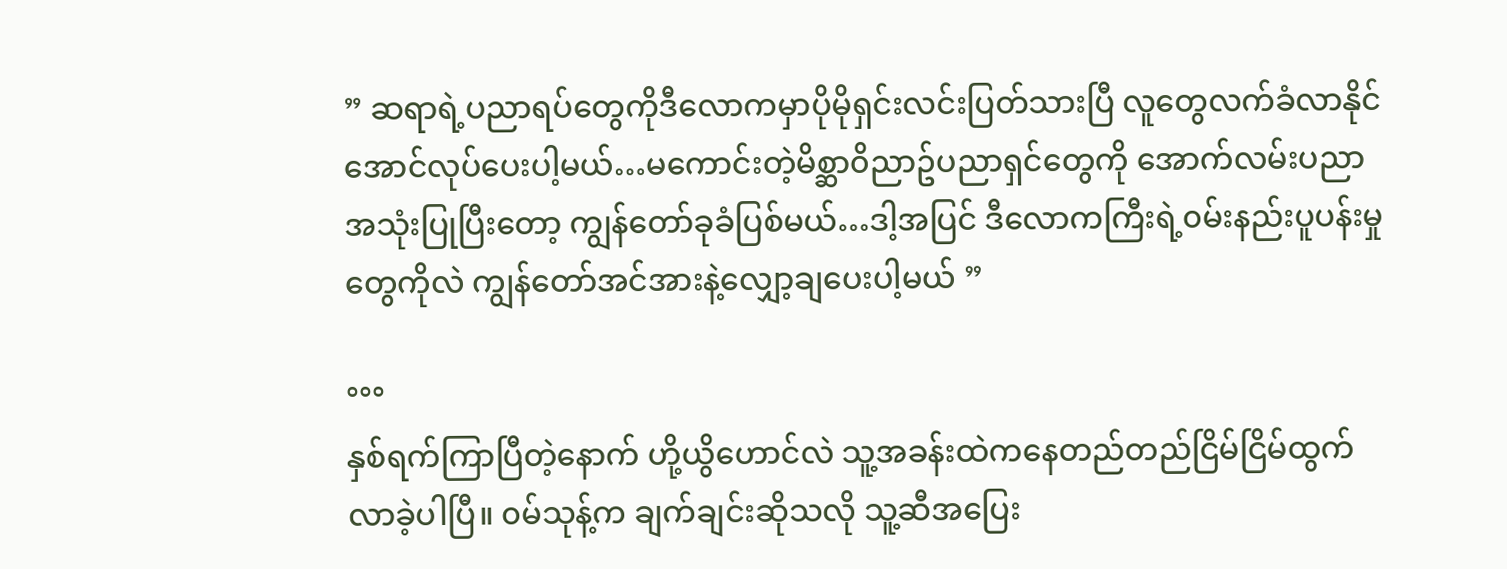” ဆရာရဲ့ပညာရပ်တွေကိုဒီလောကမှာပိုမိုရှင်းလင်းပြတ်သားပြီ လူတွေလက်ခံလာနိုင်အောင်လုပ်ပေးပါ့မယ်…မကောင်းတဲ့မိစ္ဆာ၀ိညာဥ်ပညာရှင်တွေကို အောက်လမ်းပညာအသုံးပြုပြီးတော့ ကျွန်တော်ခုခံပြစ်မယ်…ဒါ့အပြင် ဒီလောကကြီးရဲ့၀မ်းနည်းပူပန်းမှုတွေကိုလဲ ကျွန်တော်အင်အားနဲ့လျှော့ချပေးပါ့မယ် ”

°°°
နှစ်ရက်ကြာပြီတဲ့နောက် ဟို့ယွိဟောင်လဲ သူ့အခန်းထဲကနေတည်တည်ငြိမ်ငြိမ်ထွက်လာခဲ့ပါပြီ။ ၀မ်သုန့်က ချက်ချင်းဆိုသလို သူ့ဆီအပြေး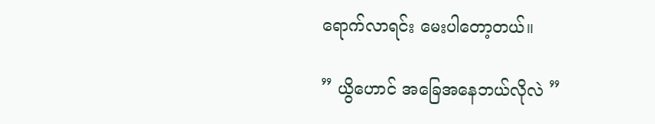ရောက်လာရင်း မေးပါတော့တယ်။

” ယွိဟောင် အခြေအနေဘယ်လိုလဲ ”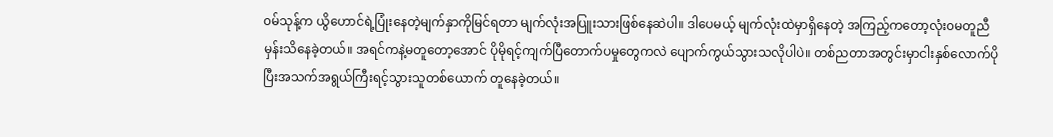၀မ်သုန့်က ယွိဟောင်ရဲ့ပြုံးနေတဲ့မျက်နှာကိုမြင်ရတာ မျက်လုံးအပြူးသားဖြစ်နေဆဲပါ။ ဒါပေမယ့် မျက်လုံးထဲမှာရှိနေတဲ့ အကြည့်ကတော့လုံး၀မတူညီမှန်းသိနေခဲ့တယ်။ အရင်ကနဲ့မတူတော့အောင် ပိုမိုရင့်ကျက်ပြီတောက်ပမှုတွေကလဲ ပျောက်ကွယ်သွားသလိုပါပဲ။ တစ်ညတာအတွင်းမှာငါးနှစ်လောက်ပိုပြီးအသက်အရွယ်ကြီးရင့်သွားသူတစ်ယောက် တူနေခဲ့တယ်။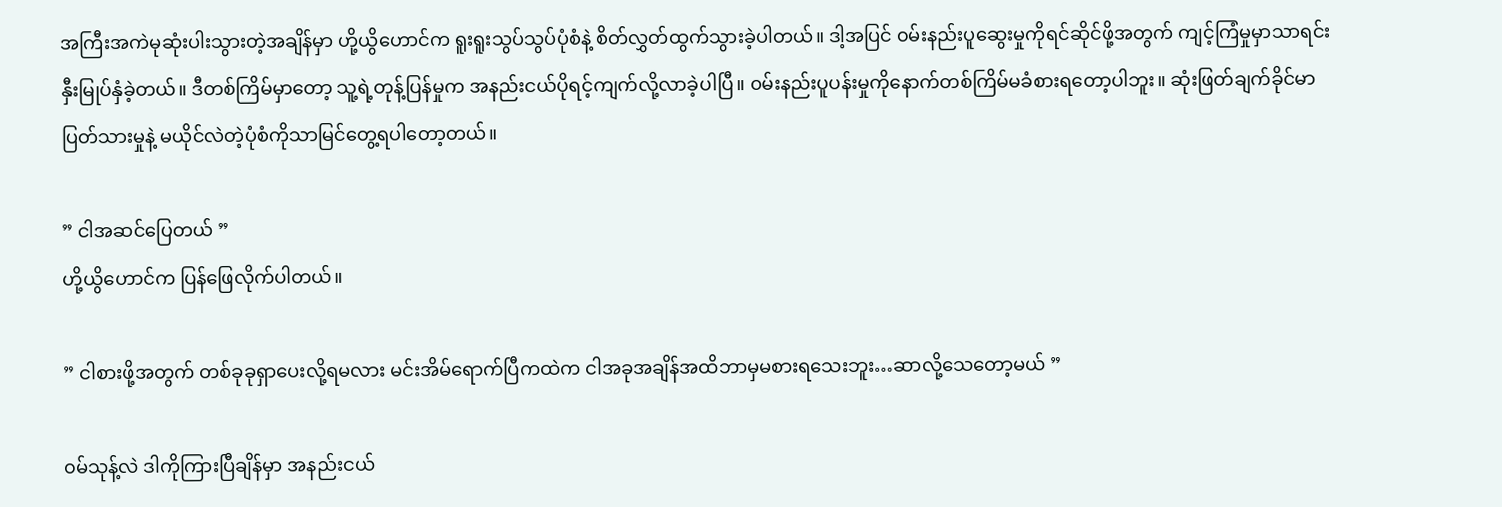အကြီးအကဲမုဆုံးပါးသွားတဲ့အချိန်မှာ ဟို့ယွိဟောင်က ရူးရူးသွပ်သွပ်ပုံစံနဲ့ စိတ်လွှတ်ထွက်သွားခဲ့ပါတယ်။ ဒါ့အပြင် ၀မ်းနည်းပူဆွေးမှုကိုရင်ဆိုင်ဖို့အတွက် ကျင့်ကြံမှုမှာသာရင်းနှီးမြုပ်နှံခဲ့တယ်။ ဒီတစ်ကြိမ်မှာတော့ သူ့ရဲ့တုန့်ပြန်မှုက အနည်းငယ်ပိုရင့်ကျက်လို့လာခဲ့ပါပြီ။ ၀မ်းနည်းပူပန်းမှုကိုနောက်တစ်ကြိမ်မခံစားရတော့ပါဘူး။ ဆုံးဖြတ်ချက်ခိုင်မာပြတ်သားမှုနဲ့ မယိုင်လဲတဲ့ပုံစံကိုသာမြင်တွေ့ရပါတော့တယ်။

” ငါအဆင်ပြေတယ် ”
ဟို့ယွိဟောင်က ပြန်ဖြေလိုက်ပါတယ်။

” ငါစားဖို့အတွက် တစ်ခုခုရှာပေးလို့ရမလား မင်းအိမ်ရောက်ပြီကထဲက ငါအခုအချိန်အထိဘာမှမစားရသေးဘူး…ဆာလို့သေတော့မယ် ”

၀မ်သုန့်လဲ ဒါကိုကြားပြီချိန်မှာ အနည်းငယ်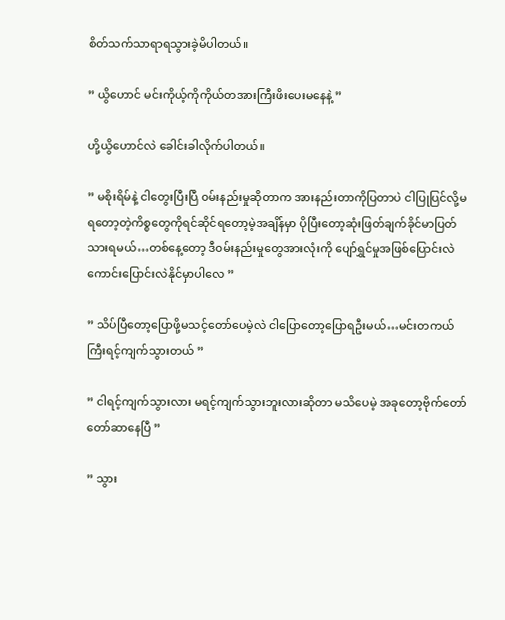စိတ်သက်သာရာရသွားခဲ့မိပါတယ်။

” ယွိဟောင် မင်းကိုယ့်ကိုကိုယ်တအားကြီးဖိးပေးမနေနဲ့ ”

ဟို့ယွိဟောင်လဲ ခေါင်းခါလိုက်ပါတယ်။

” မစိုးရိမ်နဲ့ ငါတွေးပြီးပြီ ၀မ်းနည်းမှုဆိုတာက အားနည်းတာကိုပြတာပဲ ငါပြုပြင်လို့မရတော့တဲ့ကိစ္စတွေကိုရင်ဆိုင်ရတော့မဲ့အချိန်မှာ ပိုပြီးတော့ဆုံးဖြတ်ချက်ခိုင်မာပြတ်သားရမယ်…တစ်နေ့တော့ ဒီ၀မ်းနည်းမှုတွေအားလုံးကို ပျော်ရွှင်မှုအဖြစ်ပြောင်းလဲကောင်းပြောင်းလဲနိုင်မှာပါလေ ”

” သိပ်ပြီတော့ပြောဖို့မသင့်တော်ပေမဲ့လဲ ငါပြောတော့ပြောရဦးမယ်…မင်းတကယ်ကြီးရင့်ကျက်သွားတယ် ”

” ငါရင့်ကျက်သွားလား မရင့်ကျက်သွားဘူးလားဆိုတာ မသိပေမဲ့ အခုတော့ဗိုက်တော်တော်ဆာနေပြီ ”

” သွား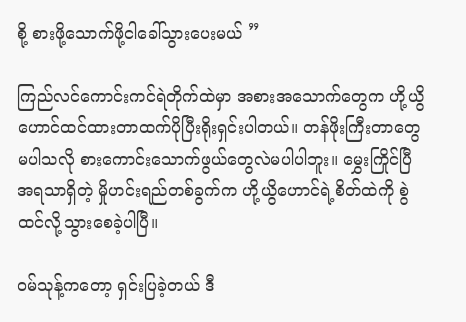စို့ စားဖို့သောက်ဖို့ငါခေါ်သွားပေးမယ် ”

ကြည်လင်ကောင်းကင်ရဲတိုက်ထဲမှာ အစားအသောက်တွေက ဟို့ယွိဟောင်ထင်ထားတာထက်ပိုပြီးရိုးရှင်းပါတယ်။ တန်ဖိုးကြီးတာတွေမပါသလို စားကောင်းသောက်ဖွယ်တွေလဲမပါပါဘူး။ မွှေးကြိုင်ပြီအရသာရှိတဲ့ မှိုဟင်းရည်တစ်ခွက်က ဟို့ယွိဟောင်ရဲ့စိတ်ထဲကို စွဲထင်လို့သွားစေခဲ့ပါပြီ။

၀မ်သုန့်ကတော့ ရှင်းပြခဲ့တယ် ဒီ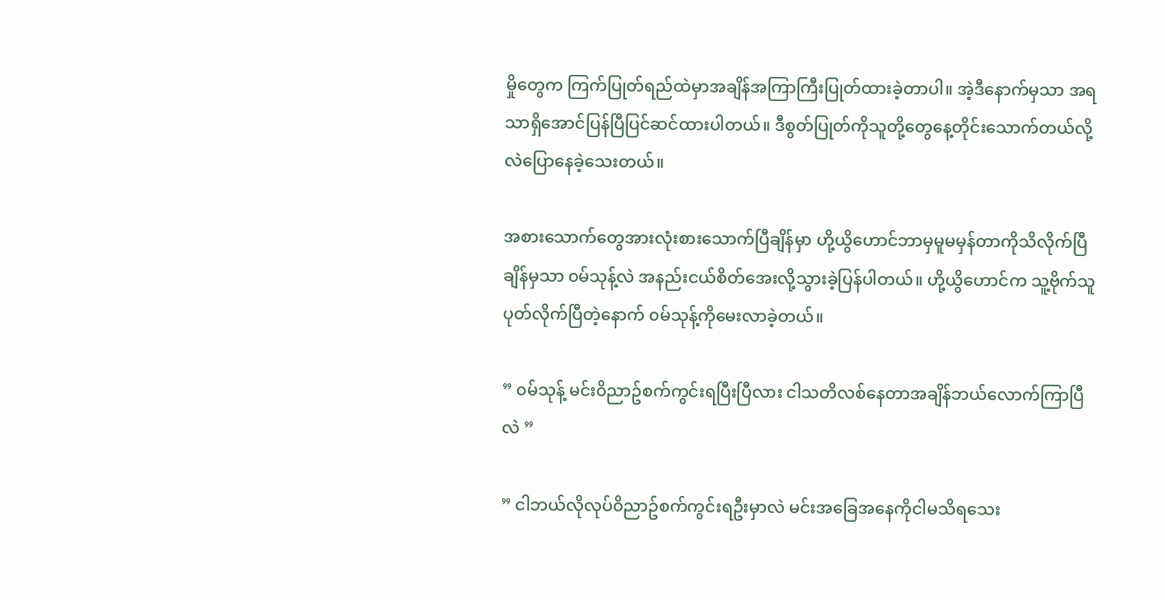မှိုတွေက ကြက်ပြုတ်ရည်ထဲမှာအချိန်အကြာကြီးပြုတ်ထားခဲ့တာပါ။ အဲ့ဒီနောက်မှသာ အရသာရှိအောင်ပြန်ပြီပြင်ဆင်ထားပါတယ်။ ဒီစွတ်ပြုတ်ကိုသူတို့တွေနေ့တိုင်းသောက်တယ်လို့လဲပြောနေခဲ့သေးတယ်။

အစားသောက်တွေအားလုံးစားသောက်ပြီချိန်မှာ ဟို့ယွိဟောင်ဘာမှမူမမှန်တာကိုသိလိုက်ပြီချိန်မှသာ ၀မ်သုန့်လဲ အနည်းငယ်စိတ်အေးလို့သွားခဲ့ပြန်ပါတယ်။ ဟို့ယွိဟောင်က သူ့ဗိုက်သူပုတ်လိုက်ပြီတဲ့နောက် ၀မ်သုန့်ကိုမေးလာခဲ့တယ်။

” ၀မ်သုန့် မင်း၀ိညာဥ်စက်ကွင်းရပြီးပြီလား ငါသတိလစ်နေတာအချိန်ဘယ်လောက်ကြာပြီလဲ ”

” ငါဘယ်လိုလုပ်၀ိညာဥ်စက်ကွင်းရဦးမှာလဲ မင်းအခြေအနေကိုငါမသိရသေး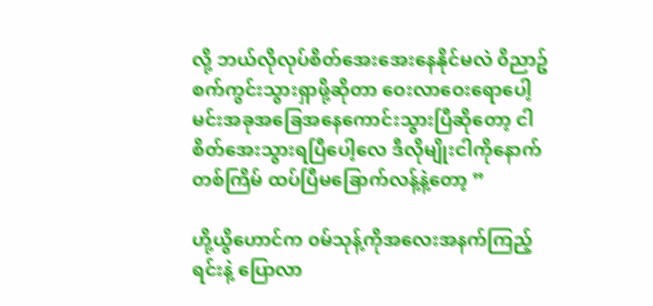လို့ ဘယ်လိုလုပ်စိတ်အေးအေးနေနိုင်မလဲ ၀ိညာဥ်စက်ကွင်းသွားရှာဖို့ဆိုတာ ဝေးလာဝေးရောပေါ့ မင်းအခုအခြေအနေကောင်းသွားပြီဆိုတော့ ငါစိတ်အေးသွားရပြီပေါ့လေ ဒီလိုမျိုးငါကိုနောက်တစ်ကြိမ် ထပ်ပြီမခြောက်လန့်နဲ့တော့ ”

ဟို့ယွိဟောင်က ၀မ်သုန့်ကိုအလေးအနက်ကြည့်ရင်းနဲ့ ပြောလာ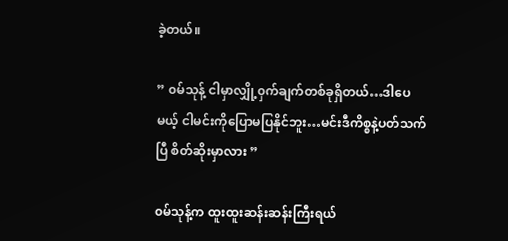ခဲ့တယ်။

” ၀မ်သုန့် ငါမှာလျှို့၀ှက်ချက်တစ်ခုရှိတယ်…ဒါပေမယ့် ငါမင်းကိုပြောမပြနိုင်ဘူး…မင်းဒီကိစ္စနဲ့ပတ်သက်ပြီ စိတ်ဆိုးမှာလား ”

၀မ်သုန့်က ထူးထူးဆန်းဆန်းကြီးရယ်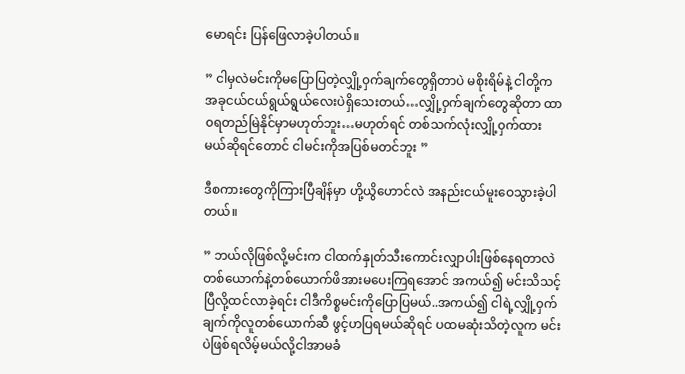မောရင်း ပြန်ဖြေလာခဲ့ပါတယ်။

” ငါမှလဲမင်းကိုမပြောပြတဲ့လျှို့၀ှက်ချက်တွေရှိတာပဲ မစိုးရိမ်နဲ့ ငါတို့က အခုငယ်ငယ်ရွယ်ရွယ်လေးပဲရှိသေးတယ်…လျှို့၀ှက်ချက်တွေဆိုတာ ထာ၀ရတည်မြဲနိုင်မှာမဟုတ်ဘူး…မဟုတ်ရင် တစ်သက်လုံးလျှို့၀ှက်ထားမယ်ဆိုရင်တောင် ငါမင်းကိုအပြစ်မတင်ဘူး ”

ဒီစကားတွေကိုကြားပြီချိန်မှာ ဟို့ယွိဟောင်လဲ အနည်းငယ်မူးဝေသွားခဲ့ပါတယ်။

” ဘယ်လိုဖြစ်လို့မင်းက ငါထက်နှုတ်သီးကောင်းလျှာပါးဖြစ်နေရတာလဲ တစ်ယောက်နဲ့တစ်ယောက်ဖိအားမပေးကြရအောင် အကယ်၍ မင်းသိသင့်ပြီလို့ထင်လာခဲ့ရင်း ငါဒီကိစ္စမင်းကိုပြောပြမယ်..အကယ်၍ ငါရဲ့လျှို့၀ှက်ချက်ကိုလူတစ်ယောက်ဆီ ဖွင့်ဟပြရမယ်ဆိုရင် ပထမဆုံးသိတဲ့လူက မင်းပဲဖြစ်ရလိမ့်မယ်လို့ငါအာမခံ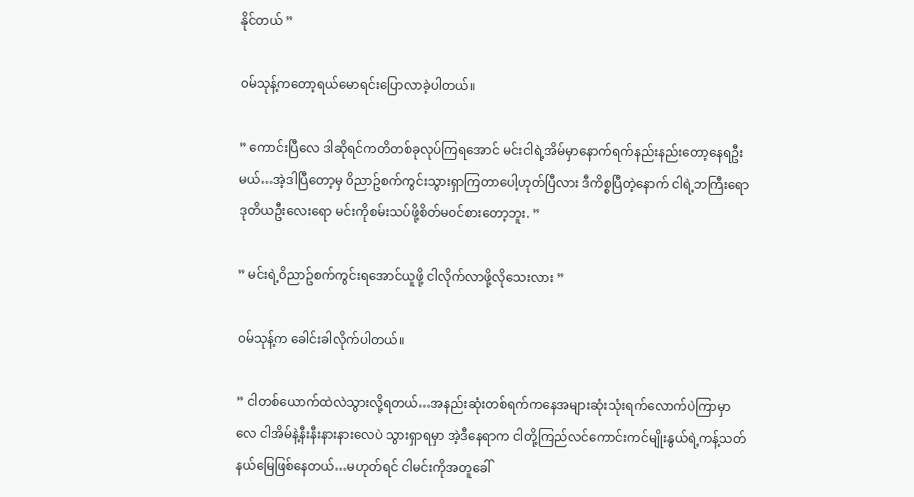နိုင်တယ် ”

၀မ်သုန့်ကတော့ရယ်မောရင်းပြောလာခဲ့ပါတယ်။

” ကောင်းပြီလေ ဒါဆိုရင်ကတိတစ်ခုလုပ်ကြရအောင် မင်းငါရဲ့အိမ်မှာနောက်ရက်နည်းနည်းတော့နေရဦးမယ်…အဲ့ဒါပြီတော့မှ ၀ိညာဥ်စက်ကွင်းသွားရှာကြတာပေါ့ဟုတ်ပြီလား ဒီကိစ္စပြီတဲ့နောက် ငါရဲ့ဘကြီးရော ဒုတိယဦးလေးရော မင်းကိုစမ်းသပ်ဖို့စိတ်မ၀င်စားတော့ဘူး. ”

” မင်းရဲ့၀ိညာဥ်စက်ကွင်းရအောင်ယူဖို့ ငါလိုက်လာဖို့လိုသေးလား ”

၀မ်သုန့်က ခေါင်းခါလိုက်ပါတယ်။

” ငါတစ်ယောက်ထဲလဲသွားလို့ရတယ်…အနည်းဆုံးတစ်ရက်ကနေအများဆုံးသုံးရက်လောက်ပဲကြာမှာလေ ငါအိမ်နဲ့နီးနီးနားနားလေပဲ သွားရှာရမှာ အဲ့ဒီနေရာက ငါတို့ကြည်လင်ကောင်းကင်မျိုးနွယ်ရဲ့ကန့်သတ်နယ်မြေဖြစ်နေတယ်…မဟုတ်ရင် ငါမင်းကိုအတူခေါ်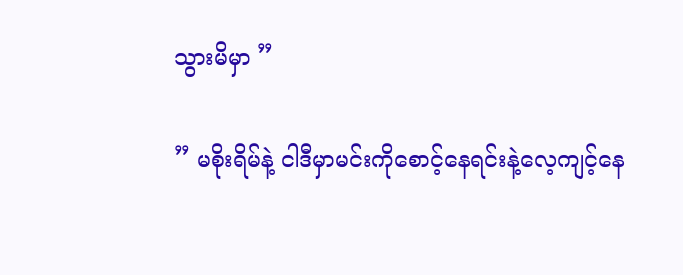သွားမိမှာ ”

” မစိုးရိမ်နဲ့ ငါဒီမှာမင်းကိုစောင့်နေရင်းနဲ့လေ့ကျင့်နေ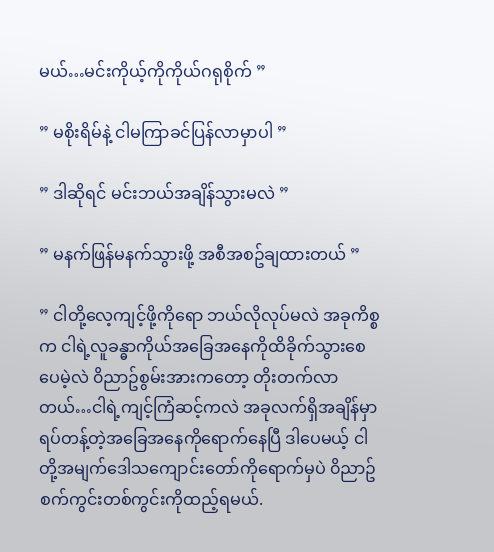မယ်…မင်းကိုယ့်ကိုကိုယ်ဂရုစိုက် ”

” မစိုးရိမ်နဲ့ ငါမကြာခင်ပြန်လာမှာပါ ”

” ဒါဆိုရင် မင်းဘယ်အချိန်သွားမလဲ ”

” မနက်ဖြန်မနက်သွားဖို့ အစီအစဥ်ချထားတယ် ”

” ငါတို့လေ့ကျင့်ဖို့ကိုရော ဘယ်လိုလုပ်မလဲ အခုကိစ္စက ငါရဲ့လူခန္ဓာကိုယ်အခြေအနေကိုထိခိုက်သွားစေပေမဲ့လဲ ၀ိညာဥ်စွမ်းအားကတော့ တိုးတက်လာတယ်…ငါရဲ့ကျင့်ကြံဆင့်ကလဲ အခုလက်ရှိအချိန်မှာ ရပ်တန့်တဲ့အခြေအနေကိုရောက်နေပြီ ဒါပေမယ့် ငါတို့အမျက်ဒေါသကျောင်းတော်ကိုရောက်မှပဲ ၀ိညာဥ်စက်ကွင်းတစ်ကွင်းကိုထည့်ရမယ်.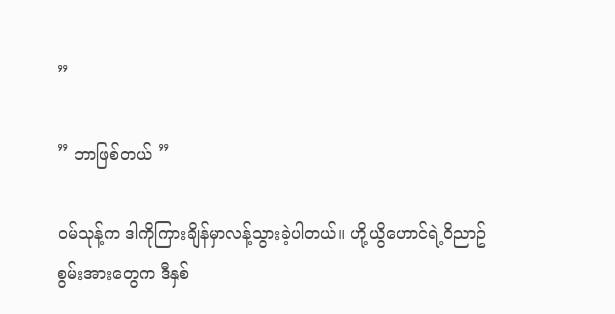”

” ဘာဖြစ်တယ် ”

၀မ်သုန့်က ဒါကိုကြားချိန်မှာလန့်သွားခဲ့ပါတယ်။ ဟို့ယွိဟောင်ရဲ့၀ိညာဥ်စွမ်းအားတွေက ဒီနှစ်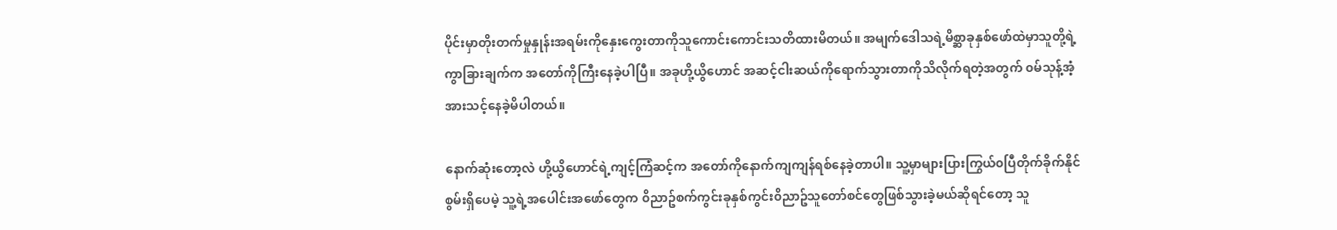ပိုင်းမှာတိုးတက်မှုနှုန်းအရမ်းကိုနှေးကွေးတာကိုသူကောင်းကောင်းသတိထားမိတယ်။ အမျက်ဒေါသရဲ့မိစ္ဆာခုနှစ်ဖော်ထဲမှာသူတို့ရဲ့ကွာခြားချက်က အတော်ကိုကြီးနေခဲ့ပါပြီ။ အခုဟို့ယွိဟောင် အဆင့်ငါးဆယ်ကိုရောက်သွားတာကိုသိလိုက်ရတဲ့အတွက် ၀မ်သုန့်အံ့အားသင့်နေခဲ့မိပါတယ်။

နောက်ဆုံးတော့လဲ ဟို့ယွိဟောင်ရဲ့ကျင့်ကြံဆင့်က အတော်ကိုနောက်ကျကျန်ရစ်နေခဲ့တာပါ။ သူ့မှာများပြားကြွယ်၀ပြီတိုက်ခိုက်နိုင်စွမ်းရှိပေမဲ့ သူ့ရဲ့အပေါင်းအဖော်တွေက ၀ိညာဥ်စက်ကွင်းခုနှစ်ကွင်း၀ိညာဥ်သူတော်စင်တွေဖြစ်သွားခဲ့မယ်ဆိုရင်တော့ သူ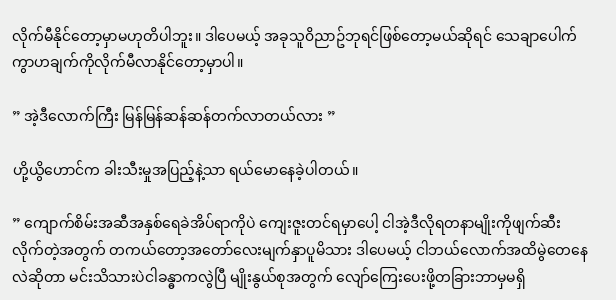လိုက်မီနိုင်တော့မှာမဟုတိပါဘူး။ ဒါပေမယ့် အခုသူ၀ိညာဥ်ဘုရင်ဖြစ်တော့မယ်ဆိုရင် သေချာပေါက်ကွာဟချက်ကိုလိုက်မီလာနိုင်တော့မှာပါ။

” အဲ့ဒီလောက်ကြီး မြန်မြန်ဆန်ဆန်တက်လာတယ်လား ”

ဟို့ယွိဟောင်က ခါးသီးမှုအပြည့်နဲ့သာ ရယ်မောနေခဲ့ပါတယ်။

” ကျောက်စိမ်းအဆီအနှစ်ရေခဲအိပ်ရာကိုပဲ ကျေးဇူးတင်ရမှာပေါ့ ငါအဲ့ဒီလိုရတနာမျိုးကိုဖျက်ဆီးလိုက်တဲ့အတွက် တကယ်တော့အတော်လေးမျက်နှာပူမိသား ဒါပေမယ့် ငါဘယ်လောက်အထိမွဲတေနေလဲဆိုတာ မင်းသိသားပဲငါခန္ဓာကလွဲပြီ မျိုးနွယ်စုအတွက် လျော်ကြေးပေးဖို့တခြားဘာမှမရှိ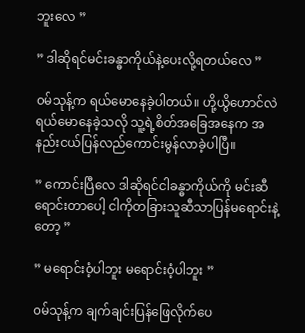ဘူးလေ ”

” ဒါဆိုရင်မင်းခန္ဓာကိုယ်နဲ့ပေးလို့ရတယ်လေ ”

၀မ်သုန့်က ရယ်မောနေခဲ့ပါတယ်။ ဟို့ယွိဟောင်လဲ ရယ်မောနေခဲ့သလို သူ့ရဲ့စိတ်အခြေအနေက အနည်းငယ်ပြန်လည်ကောင်းမွန်လာခဲ့ပါပြီ။

” ကောင်းပြီလေ ဒါဆိုရင်ငါခန္ဓာကိုယ်ကို မင်းဆီရောင်းတာပေါ့ ငါကိုတခြားသူဆီသာပြန်မရောင်းနဲ့တော့ ”

” မရောင်း၀ံ့ပါဘူး မရောင်း၀ံ့ပါဘူး ”

၀မ်သုန့်က ချက်ချင်းပြန်ဖြေလိုက်ပေ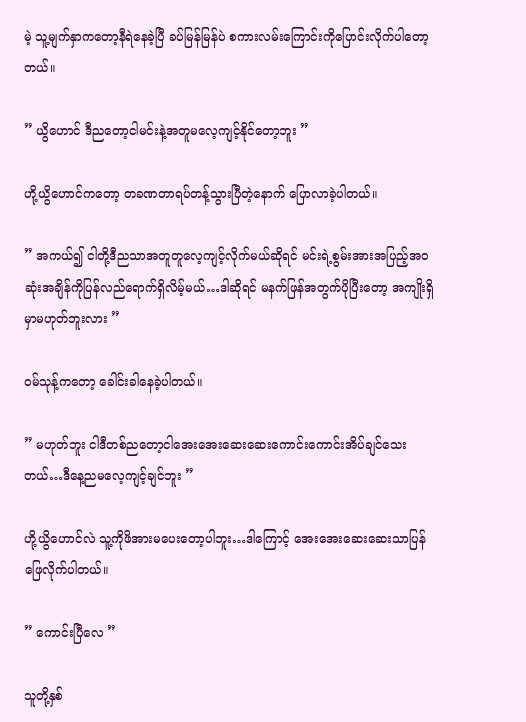မဲ့ သူ့မျက်နှာကတော့နီရဲနေခဲ့ပြီ ခပ်မြန်မြန်ပဲ စကားလမ်းကြောင်းကိုပြောင်းလိုက်ပါတော့တယ်။

” ယွိဟောင် ဒီညတော့ငါမင်းနဲ့အတူမလေ့ကျင့်နိုင်တော့ဘူး ”

ဟို့ယွိဟောင်ကတော့ တခဏတာရပ်တန့်သွားပြီတဲ့နောက် ပြောလာခဲ့ပါတယ်။

” အကယ်၍ ငါတို့ဒီညသာအတူတူလေ့ကျင့်လိုက်မယ်ဆိုရင် မင်းရဲ့စွမ်းအားအပြည့်အ၀ဆုံးအချိန်ကိုပြန်လည်ရောက်ရှိလိမ့်မယ်…ဒါဆိုရင် မနက်ဖြန်အတွက်ပိုပြီးတော့ အကျိုးရှိမှာမဟုတ်ဘူးလား ”

၀မ်သုန့်ကတော့ ခေါင်းခါနေခဲ့ပါတယ်။

” မဟုတ်ဘူး ငါဒီတစ်ညတော့ငါအေးအေးဆေးဆေးကောင်းကောင်းအိပ်ချင်သေးတယ်…ဒီနေ့ညမလေ့ကျင့်ချင်ဘူး ”

ဟို့ယွိဟောင်လဲ သူ့ကိုဖိအားမပေးတော့ပါဘူး…ဒါကြောင့် အေးအေးဆေးဆေးသာပြန်ဖြေလိုက်ပါတယ်။

” ကောင်းပြီလေ ”

သူတို့နှစ်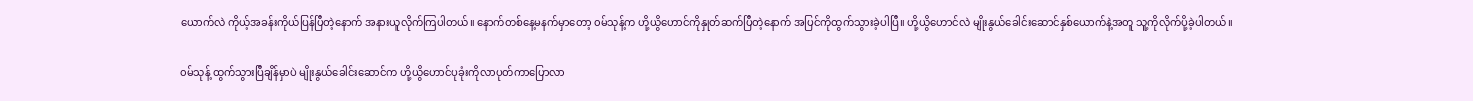ယောက်လဲ ကိုယ့်အခန်းကိုယ်ပြန်ပြီတဲ့နောက် အနားယူလိုက်ကြပါတယ်။ နောက်တစ်နေ့မနက်မှာတော့ ၀မ်သုန့်က ဟို့ယွိဟောင်ကိုနှုတ်ဆက်ပြီတဲ့နောက် အပြင်ကိုထွက်သွားခဲ့ပါပြီ။ ဟို့ယွိဟောင်လဲ မျိုးနွယ်ခေါင်းဆောင်နှစ်ယောက်နဲ့အတူ သူ့ကိုလိုက်ပို့ခဲ့ပါတယ်။

၀မ်သုန့် ထွက်သွားပြီချိန်မှာပဲ မျိုးနွယ်ခေါင်းဆောင်က ဟို့ယွိဟောင်ပုခုံးကိုလာပုတ်ကာပြောလာ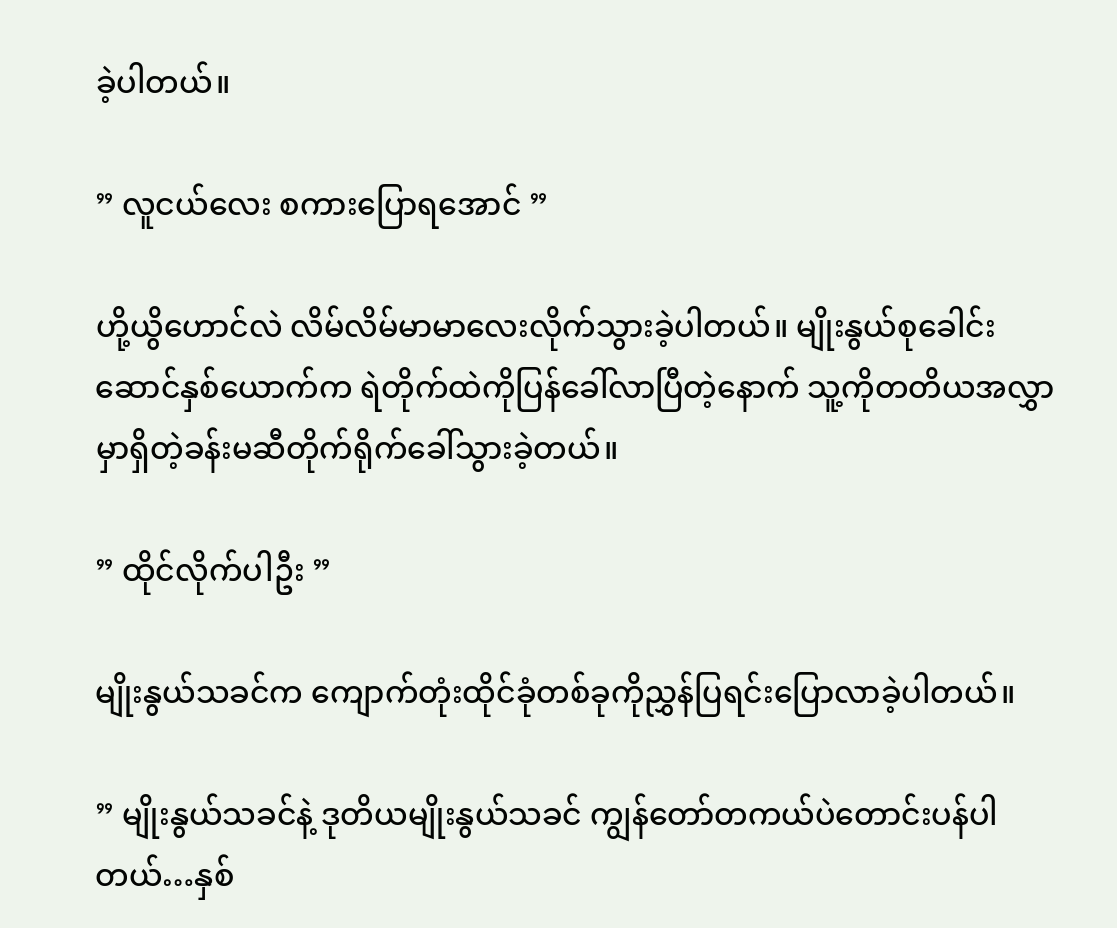ခဲ့ပါတယ်။

” လူငယ်လေး စကားပြောရအောင် ”

ဟို့ယွိဟောင်လဲ လိမ်လိမ်မာမာလေးလိုက်သွားခဲ့ပါတယ်။ မျိုးနွယ်စုခေါင်းဆောင်နှစ်ယောက်က ရဲတိုက်ထဲကိုပြန်ခေါ်လာပြီတဲ့နောက် သူ့ကိုတတိယအလွှာမှာရှိတဲ့ခန်းမဆီတိုက်ရိုက်ခေါ်သွားခဲ့တယ်။

” ထိုင်လိုက်ပါဦး ”

မျိုးနွယ်သခင်က ကျောက်တုံးထိုင်ခုံတစ်ခုကိုညွှန်ပြရင်းပြောလာခဲ့ပါတယ်။

” မျိုးနွယ်သခင်နဲ့ ဒုတိယမျိုးနွယ်သခင် ကျွန်တော်တကယ်ပဲတောင်းပန်ပါတယ်…နှစ်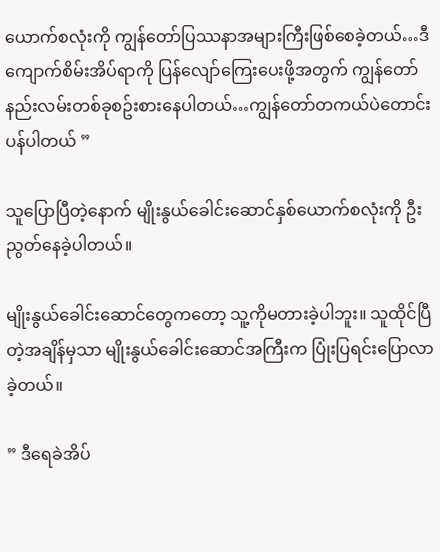ယောက်စလုံးကို ကျွန်တော်ပြဿနာအများကြီးဖြစ်စေခဲ့တယ်…ဒီကျောက်စိမ်းအိပ်ရာကို ပြန်လျော်ကြေးပေးဖို့အတွက် ကျွန်တော်နည်းလမ်းတစ်ခုစဥ်းစားနေပါတယ်…ကျွန်တော်တကယ်ပဲတောင်းပန်ပါတယ် ”

သူပြောပြီတဲ့နောက် မျိုးနွယ်ခေါင်းဆောင်နှစ်ယောက်စလုံးကို ဦးညွတ်နေခဲ့ပါတယ်။

မျိုးနွယ်ခေါင်းဆောင်တွေကတော့ သူ့ကိုမတားခဲ့ပါဘူး။ သူထိုင်ပြီတဲ့အချိန်မှသာ မျိုးနွယ်ခေါင်းဆောင်အကြီးက ပြုံးပြရင်းပြောလာခဲ့တယ်။

” ဒီရေခဲအိပ်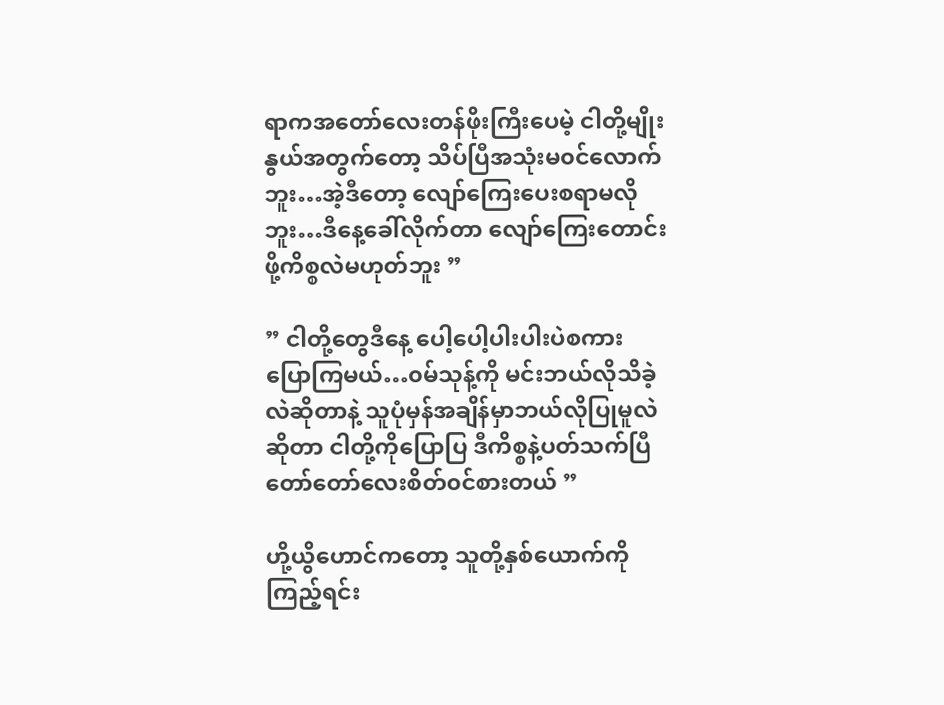ရာကအတော်လေးတန်ဖိုးကြီးပေမဲ့ ငါတို့မျိုးနွယ်အတွက်တော့ သိပ်ပြီအသုံးမ၀င်လောက်ဘူး…အဲ့ဒီတော့ လျော်ကြေးပေးစရာမလိုဘူး…ဒီနေ့ခေါ်လိုက်တာ လျော်ကြေးတောင်းဖို့ကိစ္စလဲမဟုတ်ဘူး ”

” ငါတို့တွေဒီနေ့ ပေါ့ပေါ့ပါးပါးပဲစကားပြောကြမယ်…၀မ်သုန့်ကို မင်းဘယ်လိုသိခဲ့လဲဆိုတာနဲ့ သူပုံမှန်အချိန်မှာဘယ်လိုပြုမူလဲဆိုတာ ငါတို့ကိုပြောပြ ဒီကိစ္စနဲ့ပတ်သက်ပြီတော်တော်လေးစိတ်၀င်စားတယ် ”

ဟို့ယွိဟောင်ကတော့ သူတို့နှစ်ယောက်ကိုကြည့်ရင်း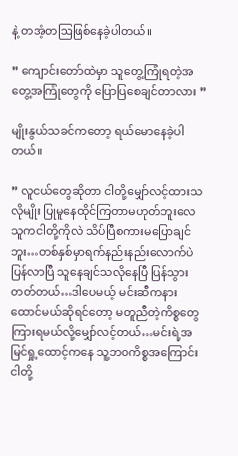နဲ့ တအံ့တဩဖြစ်နေခဲ့ပါတယ်။

” ကျောင်းတော်ထဲမှာ သူတွေ့ကြုံရတဲ့အတွေ့အကြုံတွေကို ပြောပြစေချင်တာလား ”

မျိုးနွယ်သခင်ကတော့ ရယ်မောနေခဲ့ပါတယ်။

” လူငယ်တွေဆိုတာ ငါတို့မျှော်လင့်ထားသလိုမျိုး ပြုမူနေထိုင်ကြတာမဟုတ်ဘူးလေ သူကငါတို့ကိုလဲ သိပ်ပြီစကားမပြောချင်ဘူး…တစ်နှစ်မှာရက်နည်းနည်းလောက်ပဲပြန်လာပြီ သူနေချင်သလိုနေပြီ ပြန်သွားတတ်တယ်…ဒါပေမယ့် မင်းဆီကနားထောင်မယ်ဆိုရင်တော့ မတူညီတဲ့ကိစ္စတွေကြားရမယ်လို့မျှော်လင့်တယ်…မင်းရဲ့အမြင်ရှု့ထောင့်ကနေ သူ့ဘ၀ကိစ္စအကြောင်းငါတို့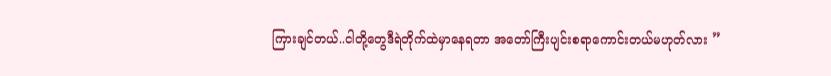ကြားချင်တယ်..ငါတို့တွေဒီရဲတိုက်ထဲမှာနေရတာ အတော်ကြီးပျင်းစရာကောင်းတယ်မဟုတ်လား ”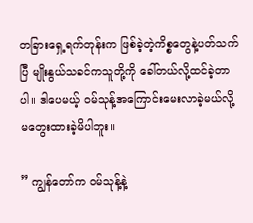တခြားရှေ့ရက်တုန်းက ဖြစ်ခဲ့တဲ့ကိစ္စတွေနဲ့ပတ်သက်ပြီ မျိုးနွယ်သခင်ကသူတို့ကို ခေါ်တယ်လို့ထင်ခဲ့တာပါ။ ဒါပေမယ့် ၀မ်သုန့်အကြောင်းမေးလာခဲ့မယ်လို့ မတွေးထားခဲ့မိပါဘူး။

” ကျွန်တော်က ၀မ်သုန့်နဲ့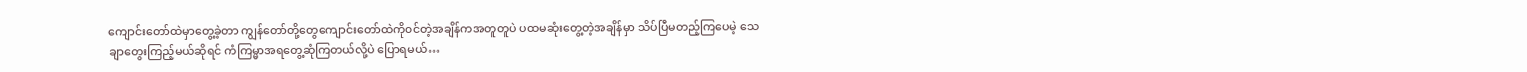ကျောင်းတော်ထဲမှာတွေ့ခဲ့တာ ကျွန်တော်တို့တွေကျောင်းတော်ထဲကို၀င်တဲ့အချိန်ကအတူတူပဲ ပထမဆုံးတွေ့တဲ့အချိန်မှာ သိပ်ပြီမတည့်ကြပေမဲ့ သေချာတွေးကြည့်မယ်ဆိုရင် ကံကြမ္မာအရတွေ့ဆုံကြတယ်လို့ပဲ ပြောရမယ်…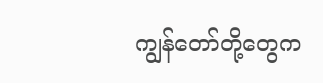ကျွန်တော်တို့တွေက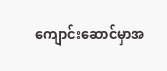ကျောင်းဆောင်မှာအ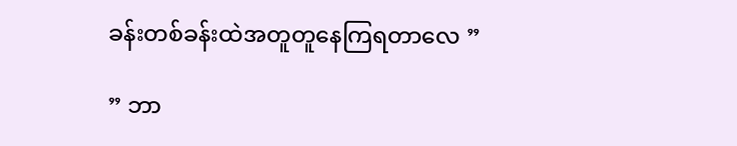ခန်းတစ်ခန်းထဲအတူတူနေကြရတာလေ ”

” ဘာ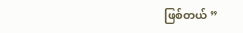ဖြစ်တယ် ”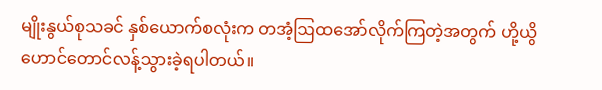မျိုးနွယ်စုသခင် နှစ်ယောက်စလုံးက တအံ့ဩထအော်လိုက်ကြတဲ့အတွက် ဟို့ယွိဟောင်တောင်လန့်သွားခဲ့ရပါတယ်။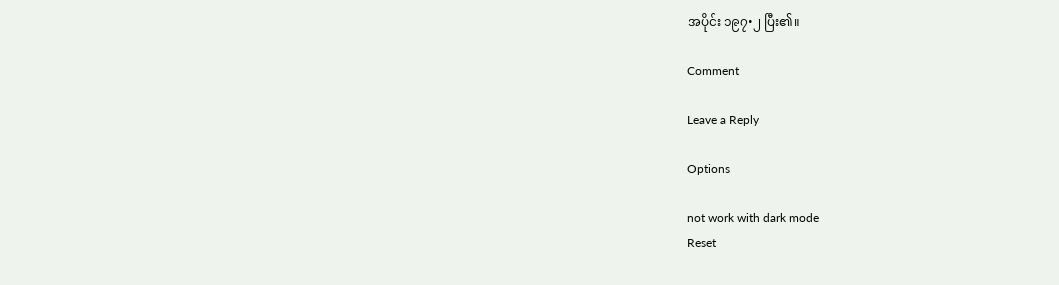အပိုင်း ၁၉၇•၂ ပြီး၏။

Comment

Leave a Reply

Options

not work with dark mode
Reset